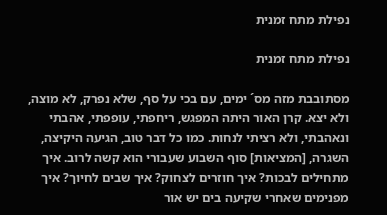נפילת מתח זמנית

נפילת מתח זמנית

מסתובבת מזה מס´ ימים, עם בכי על סף, שלא נפרק, לא מוצה, ולא יצא. קרן האור היתה המפגש, ריחפתי, עופפתי, אהבתי ונאהבתי, ולא רציתי לנחות. כמו כל דבר טוב, הגיעה היקיצה, השגרה, [המציאות] סוף השבוע שעבורי הוא קשה לרוב. איך מתחילים לבכות? איך חוזרים לצחוק? איך שבים לחיוך? איך מפנימים שאחרי שקיעה בים יש אור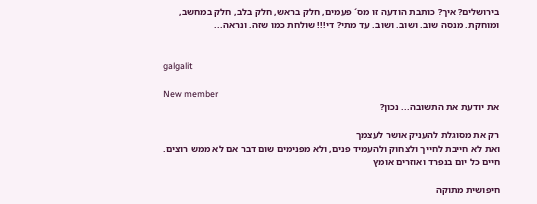בירושלים? איך? כותבת הודעה זו מס´ פעמים, חלק בראש, חלק בלב, חלק במחשב, ומוחקת. מנסה שוב. ושוב. ושוב. עד מתי? די!!! שולחת כמו שזה. ונראה...


galgalit

New member
את יודעת את התשובה... נכון?

רק את מסוגלת להעניק אושר לעצמך
ואת לא חייבת לחייך ולצחוק ולהעמיד פנים, ולא מפנימים שום דבר אם לא ממש רוצים. חיים כל יום בנפרד ואוזרים אומץ

חיפושית מתוקה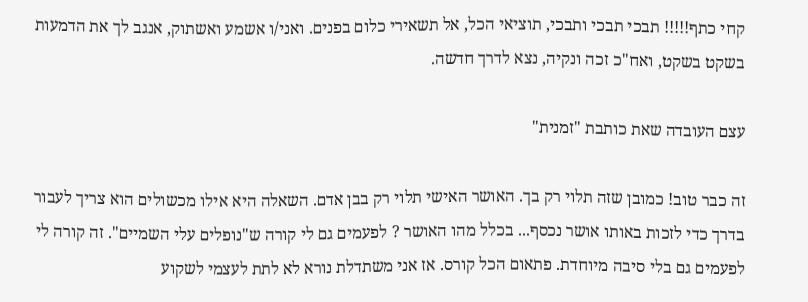קחי כתף!!!!! תבכי תבכי ותבכי, תוציאי הכל, אל תשאירי כלום בפנים. ואני/ו אשמע ואשתוק, אנגב לך את הדמעות בשקט בשקט, ואח"כ זכה ונקיה, נצא לדרך חדשה.

עצם העובדה שאת כותבת "זמנית"

זה כבר טוב! כמובן שזה תלוי רק בך. האושר האישי תלוי רק בבן אדם. השאלה היא אילו מכשולים הוא צריך לעבור בדרך כדי לזכות באותו אושר נכסף... בכלל מהו האושר ? לפעמים גם לי קורה ש"נופלים עלי השמיים". זה קורה לי לפעמים גם בלי סיבה מיוחדת. פתאום הכל קורס. אז אני משתדלת נורא לא לתת לעצמי לשקוע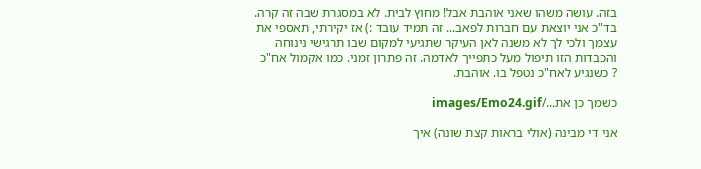בזה. עושה משהו שאני אוהבת אבל! מחוץ לבית. לא במסגרת שבה זה קרה. בד"כ אני יוצאת עם חברות לפאב... זה תמיד עובד :) אז יקירתי, תאספי את עצמך ולכי לך לא משנה לאן העיקר שתגיעי למקום שבו תרגישי נינוחה והכבדות הזו תיפול מעל כתפייך לאדמה. זה פתרון זמני. כמו אקמול אח"כ ? כשנגיע לאח"כ נטפל בו. אוהבת.

כשמך כן את.../images/Emo24.gif

אני די מבינה (אולי בראות קצת שונה) איך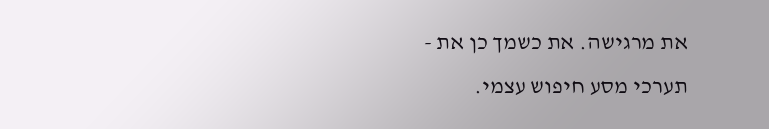את מרגישה. את כשמך כן את - תערכי מסע חיפוש עצמי.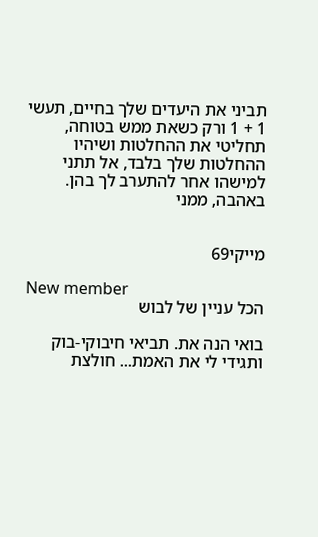תביני את היעדים שלך בחיים, תעשי 1 + 1 ורק כשאת ממש בטוחה, תחליטי את ההחלטות ושיהיו ההחלטות שלך בלבד, אל תתני למישהו אחר להתערב לך בהן. באהבה, ממני


מייקי69

New member
הכל עניין של לבוש

בואי הנה את. תביאי חיבוקי-בוק ותגידי לי את האמת... חולצת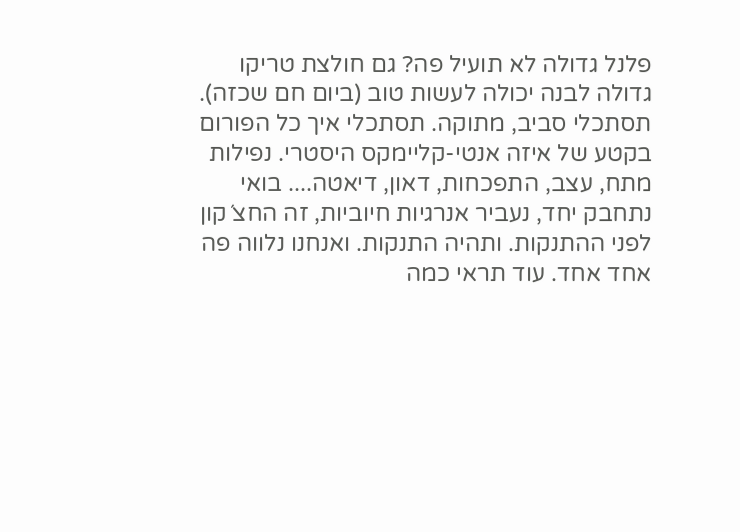פלנל גדולה לא תועיל פה? גם חולצת טריקו גדולה לבנה יכולה לעשות טוב (ביום חם שכזה). תסתכלי סביב, מתוקה. תסתכלי איך כל הפורום בקטע של איזה אנטי-קליימקס היסטרי. נפילות מתח, עצב, התפכחות, דאון, דיאטה.... בואי נתחבק יחד, נעביר אנרגיות חיוביות, זה החצ´קון לפני ההתנקות. ותהיה התנקות. ואנחנו נלווה פה אחד אחד. עוד תראי כמה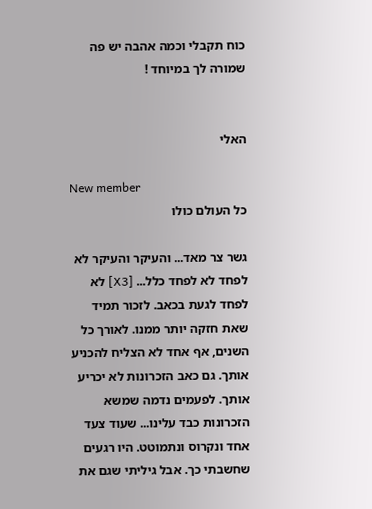כוח תקבלי וכמה אהבה יש פה שמורה לך במיוחד !


האלי

New member
כל העולם כולו

גשר צר מאד... והעיקר והעיקר לא לפחד לא לפחד כלל... [X3] לא לפחד לגעת בכאב. לזכור תמיד שאת חזקה יותר ממנו. לאורך כל השנים, אף אחד לא הצליח להכניע אותך. גם כאב הזכרונות לא יכריע אותך. לפעמים נדמה שמשא הזכרונות כבד עלינו... שעוד צעד אחד ונקרוס ונתמוטט. היו רגעים שחשבתי כך. אבל גיליתי שגם את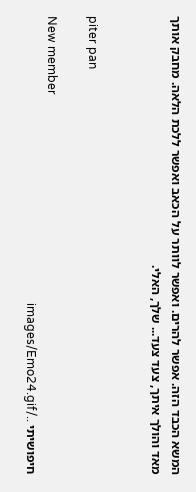המשא הכבד הזה. אפשר להרים. ואפשר לוותר על הכאב ואפשר ללכת הלאה. מחבק אותך מאד והולך איתך, צעד צעד... שלך, האלי.


piter pan

New member
חיפושיתי ../images/Emo24.gif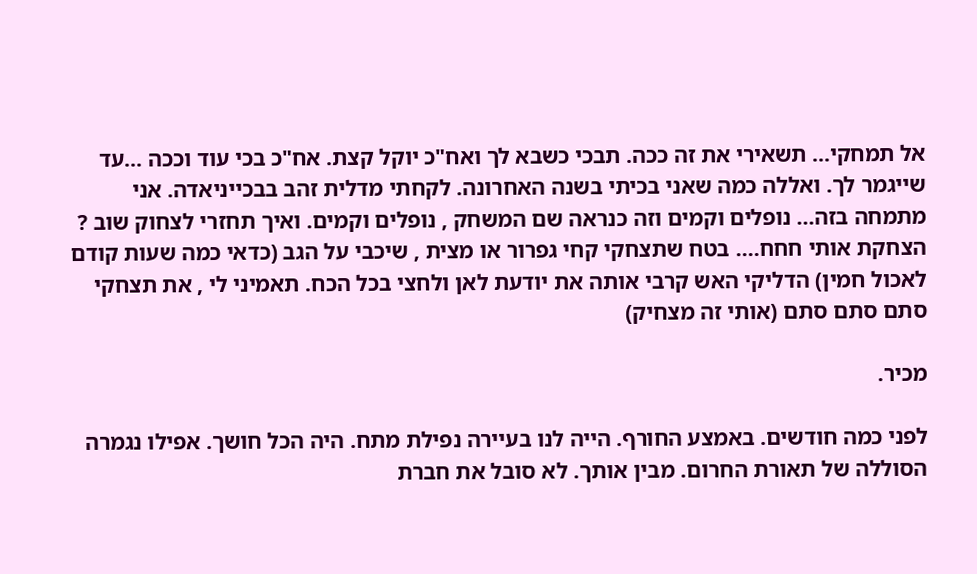אל תמחקי... תשאירי את זה ככה. תבכי כשבא לך ואח"כ יוקל קצת. אח"כ בכי עוד וככה ...עד שייגמר לך. ואללה כמה שאני בכיתי בשנה האחרונה. לקחתי מדלית זהב בבכייניאדה. אני מתמחה בזה... נופלים וקמים וזה כנראה שם המשחק , נופלים וקמים. ואיך תחזרי לצחוק שוב ? הצחקת אותי חחח.... בטח שתצחקי קחי גפרור או מצית , שיכבי על הגב (כדאי כמה שעות קודם לאכול חמין) הדליקי האש קרבי אותה את יודעת לאן ולחצי בכל הכח. תאמיני לי , את תצחקי
סתם סתם סתם (אותי זה מצחיק)

מכיר.

לפני כמה חודשים. באמצע החורף. הייה לנו בעיירה נפילת מתח. היה הכל חושך. אפילו נגמרה הסוללה של תאורת החרום. מבין אותך. לא סובל את חברת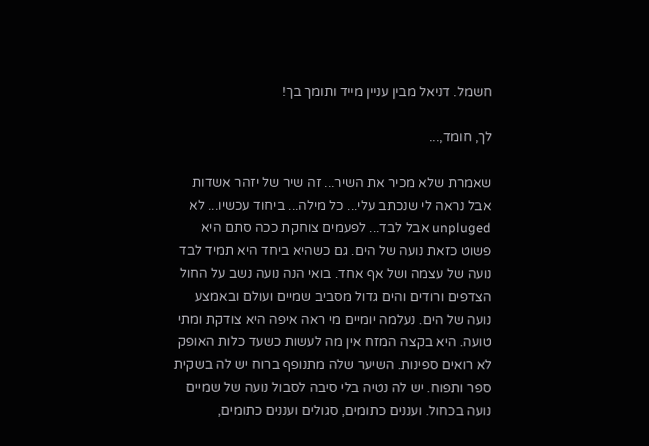חשמל. דניאל מבין עניין מייד ותומך בך!

לך, חומד,...

שאמרת שלא מכיר את השיר... זה שיר של יזהר אשדות אבל נראה לי שנכתב עלי... כל מילה... ביחוד עכשיו... לא unpluged אבל לבד... לפעמים צוחקת ככה סתם היא פשוט כזאת נועה של הים. גם כשהיא ביחד היא תמיד לבד נועה של עצמה ושל אף אחד. בואי הנה נועה נשב על החול הצדפים ורודים והים גדול מסביב שמיים ועולם ובאמצע נועה של הים. נעלמה יומיים מי ראה איפה היא צודקת ומתי טועה. היא בקצה המזח אין מה לעשות כשעד כלות האופק לא רואים ספינות. השיער שלה מתנופף ברוח יש לה בשקית ספר ותפוח. יש לה נטיה בלי סיבה לסבול נועה של שמיים נועה בכחול. ועננים כתומים, סגולים ועננים כתומים,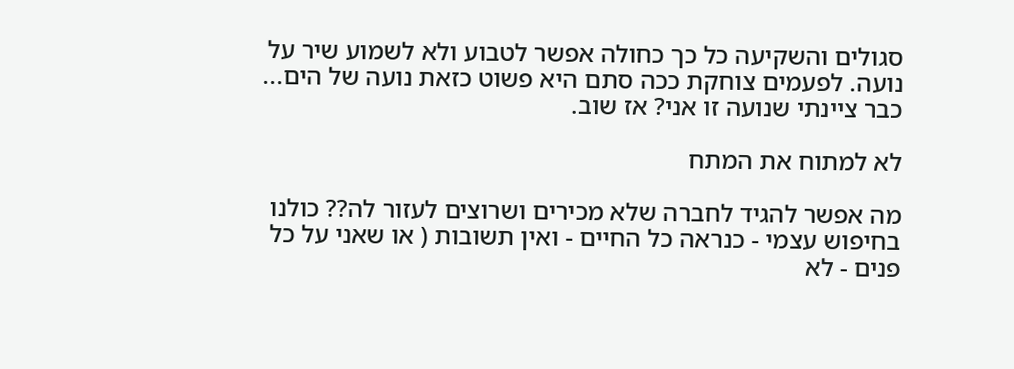סגולים והשקיעה כל כך כחולה אפשר לטבוע ולא לשמוע שיר על נועה. לפעמים צוחקת ככה סתם היא פשוט כזאת נועה של הים... כבר ציינתי שנועה זו אני? אז שוב.

לא למתוח את המתח

מה אפשר להגיד לחברה שלא מכירים ושרוצים לעזור לה?? כולנו בחיפוש עצמי - כנראה כל החיים - ואין תשובות ( או שאני על כל פנים - לא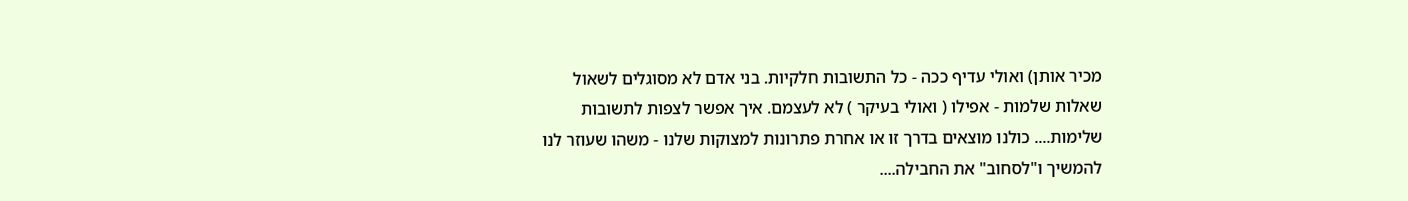מכיר אותן) ואולי עדיף ככה - כל התשובות חלקיות. בני אדם לא מסוגלים לשאול שאלות שלמות - אפילו ( ואולי בעיקר ) לא לעצמם. איך אפשר לצפות לתשובות שלימות.... כולנו מוצאים בדרך זו או אחרת פתרונות למצוקות שלנו - משהו שעוזר לנו להמשיך ו"לסחוב" את החבילה....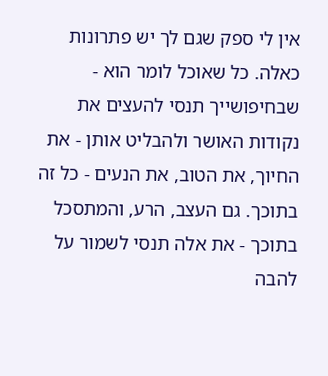אין לי ספק שגם לך יש פתרונות כאלה. כל שאוכל לומר הוא - שבחיפושייך תנסי להעצים את נקודות האושר ולהבליט אותן - את החיוך, את הטוב, את הנעים - כל זה בתוכך. גם העצב, הרע, והמתסכל בתוכך - את אלה תנסי לשמור על להבה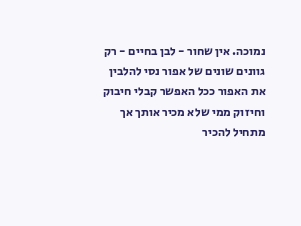נמוכה. אין שחור - לבן בחיים - רק גוונים שונים של אפור נסי להלבין את האפור ככל האפשר קבלי חיבוק וחיזוק ממי שלא מכיר אותך אך מתחיל להכיר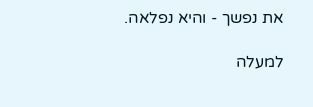את נפשך - והיא נפלאה.

למעלה